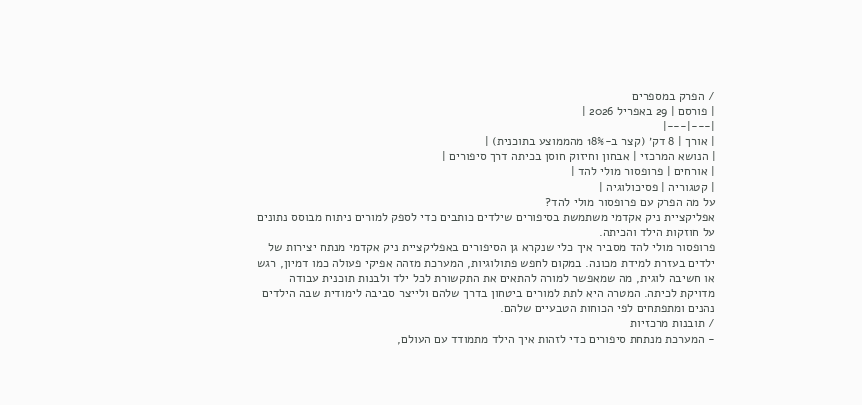/ הפרק במספרים
| פורסם | 29 באפריל 2026 |
|---|---|
| אורך | 8 דק׳ (קצר ב-18% מהממוצע בתוכנית) |
| הנושא המרכזי | אבחון וחיזוק חוסן בכיתה דרך סיפורים |
| אורחים | פרופסור מולי להד |
| קטגוריה | פסיכולוגיה |
על מה הפרק עם פרופסור מולי להד?
אפליקציית ניק אקדמי משתמשת בסיפורים שילדים כותבים כדי לספק למורים ניתוח מבוסס נתונים על חוזקות הילד והכיתה.
פרופסור מולי להד מסביר איך כלי שנקרא גן הסיפורים באפליקציית ניק אקדמי מנתח יצירות של ילדים בעזרת למידת מכונה. במקום לחפש פתולוגיות, המערכת מזהה אפיקי פעולה כמו דמיון, רגש או חשיבה לוגית, מה שמאפשר למורה להתאים את התקשורת לכל ילד ולבנות תוכנית עבודה מדויקת לכיתה. המטרה היא לתת למורים ביטחון בדרך שלהם ולייצר סביבה לימודית שבה הילדים נהנים ומתפתחים לפי הכוחות הטבעיים שלהם.
/ תובנות מרכזיות
- המערכת מנתחת סיפורים כדי לזהות איך הילד מתמודד עם העולם,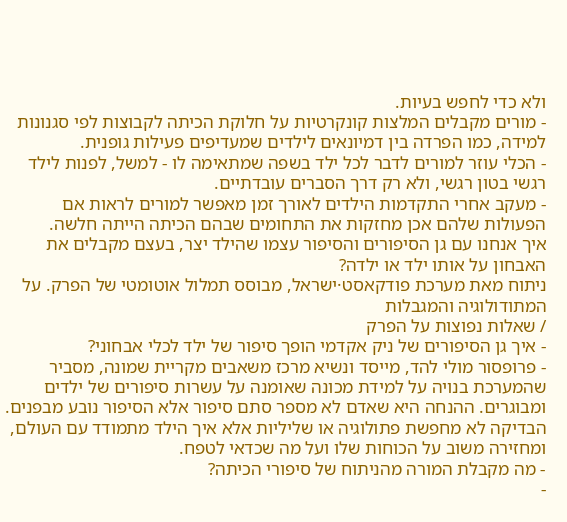ולא כדי לחפש בעיות.
- מורים מקבלים המלצות קונקרטיות על חלוקת הכיתה לקבוצות לפי סגנונות למידה, כמו הפרדה בין דמיונאים לילדים שמעדיפים פעילות גופנית.
- הכלי עוזר למורים לדבר לכל ילד בשפה שמתאימה לו - למשל, לפנות לילד רגשי בטון רגשי, ולא רק דרך הסברים עובדתיים.
- מעקב אחרי התקדמות הילדים לאורך זמן מאפשר למורים לראות אם הפעולות שלהם אכן מחזקות את התחומים שבהם הכיתה הייתה חלשה.
איך אנחנו עם גן הסיפורים והסיפור עצמו שהילד יצר, בעצם מקבלים את האבחון על אותו ילד או ילדה?
ניתוח מאת מערכת פודקאסט·ישראל, מבוסס תמלול אוטומטי של הפרק. על המתודולוגיה והמגבלות
/ שאלות נפוצות על הפרק
- איך גן הסיפורים של ניק אקדמי הופך סיפור של ילד לכלי אבחוני?
- פרופסור מולי להד, מייסד ונשיא מרכז משאבים מקריית שמונה, מסביר שהמערכת בנויה על למידת מכונה שאומנה על עשרות סיפורים של ילדים ומבוגרים. ההנחה היא שאדם לא מספר סתם סיפור אלא הסיפור נובע מבפנים. הבדיקה לא מחפשת פתולוגיה או שליליות אלא איך הילד מתמודד עם העולם, ומחזירה משוב על הכוחות שלו ועל מה שכדאי לטפח.
- מה מקבלת המורה מהניתוח של סיפורי הכיתה?
-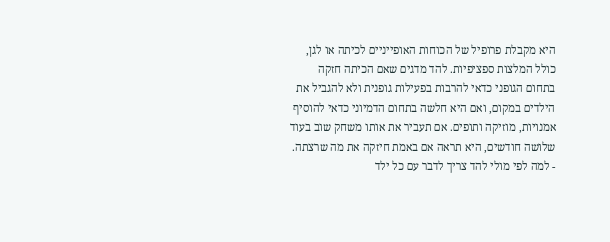היא מקבלת פרופיל של הכוחות האופייניים לכיתה או לגן, כולל המלצות ספציפיות. להד מדגים שאם הכיתה חזקה בתחום הגופני כדאי להרבות בפעילות גופנית ולא להגביל את הילדים במקום, ואם היא חלשה בתחום הדמיוני כדאי להוסיף אמנויות, מוזיקה ותופים. אם תעביר את אותו משחק שוב בעוד שלושה חודשים, היא תראה אם באמת חיזקה את מה שרצתה.
- למה לפי מולי להד צריך לדבר עם כל ילד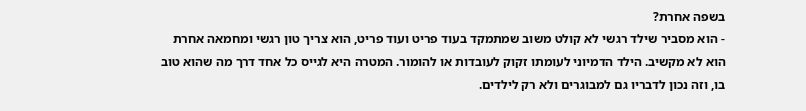בשפה אחרת?
- הוא מסביר שילד רגשי לא קולט משוב שמתמקד בעוד פריט ועוד פריט, הוא צריך טון רגשי ומחמאה אחרת הוא לא מקשיב. הילד הדמיוני לעומתו זקוק לעובדות או להומור. המטרה היא לגייס כל אחד דרך מה שהוא טוב בו, וזה נכון לדבריו גם למבוגרים ולא רק לילדים.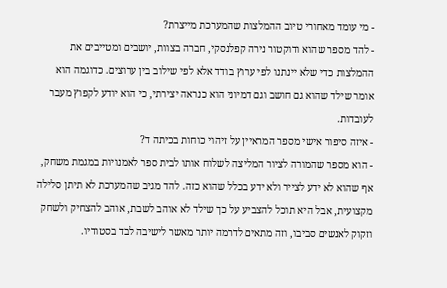- מי עומד מאחורי טיוב ההמלצות שהמערכת מייצרת?
- להד מספר שהוא ודוקטור נירה קפלנסקי, חברה בצוות, יושבים ומטייבים את ההמלצות כדי שלא יינתנו לפי ערוץ בודד אלא לפי שילוב בין ערוצים. כדוגמה הוא אומר שילד שהוא גם חושב וגם דמיוני הוא כנראה יצירתי, כי הוא יודע לקפוץ מעבר לעובדות.
- איזה סיפור אישי מספר המראיין על זיהוי כוחות בכיתה ד?
- הוא מספר שהמורה לציור המליצה לשלוח אותו לבית ספר לאמנויות במגמת משחק, אף שהוא לא ידע לצייר ולא ידע בכלל שהוא כזה. להד מגיב שהמערכת לא תיתן סלילה מקצועית, אבל היא תוכל להצביע על כך שילד לא אוהב לשבת, אוהב להצחיק ולשחק וזקוק לאנשים סביבו, וזה מתאים לדרמה יותר מאשר לישיבה לבד בסטודיו.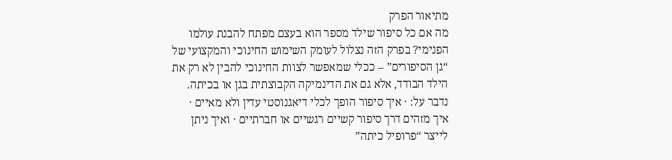מתיאור הפרק
מה אם כל סיפור שילד מספר הוא בעצם מפתח להבנת עולמו הפנימי? בפרק הזה נצלול לעומק השימוש החינוכי והמקצועי של “גן הסיפורים” – ככלי שמאפשר לצוות החינוכי להבין לא רק את הילד הבודד, אלא גם את הדינמיקה הקבוצתית בגן או בכיתה. נדבר על: · איך סיפור הופך לכלי דיאגנוסטי עדין ולא מאיים · איך מזהים דרך סיפור קשיים רגשיים או חברתיים · ואיך ניתן לייצר “פרופיל כיתה”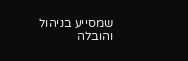שמסייע בניהול והובלה